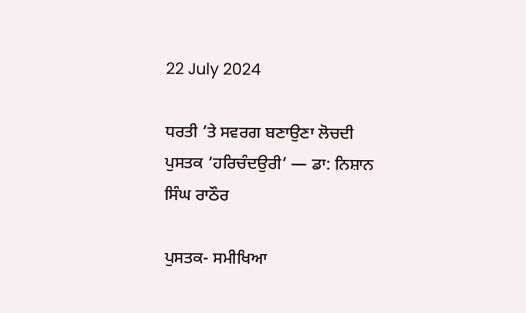22 July 2024

ਧਰਤੀ ’ਤੇ ਸਵਰਗ ਬਣਾਉਣਾ ਲੋਚਦੀ ਪੁਸਤਕ ‘ਹਰਿਚੰਦਉਰੀ’ — ਡਾ: ਨਿਸ਼ਾਨ ਸਿੰਘ ਰਾਠੌਰ

ਪੁਸਤਕ- ਸਮੀਖਿਆ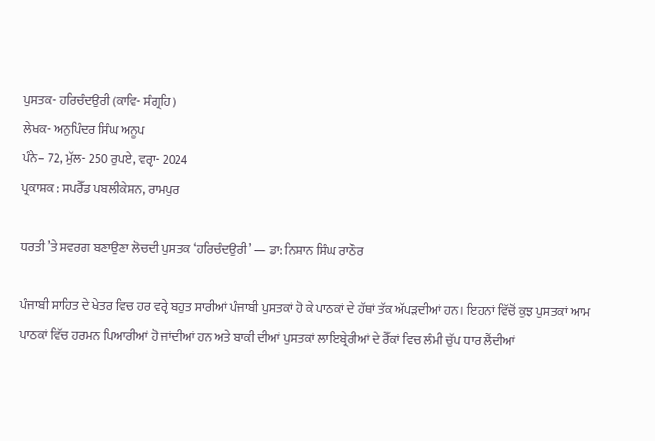ਪੁਸਤਕ- ਹਰਿਚੰਦਉਰੀ (ਕਾਵਿ- ਸੰਗ੍ਰਹਿ)
ਲੇਖਕ- ਅਨੁਪਿੰਦਰ ਸਿੰਘ ਅਨੂਪ
ਪੰਨੇ– 72, ਮੁੱਲ- 250 ਰੁਪਏ, ਵਰੵਾ- 2024
ਪ੍ਰਕਾਸ਼ਕ : ਸਪਰੈੱਡ ਪਬਲੀਕੇਸ਼ਨ, ਰਾਮਪੁਰ

ਧਰਤੀ ’ਤੇ ਸਵਰਗ ਬਣਾਉਣਾ ਲੋਚਦੀ ਪੁਸਤਕ ‘ਹਰਿਚੰਦਉਰੀ’ — ਡਾ: ਨਿਸ਼ਾਨ ਸਿੰਘ ਰਾਠੌਰ

ਪੰਜਾਬੀ ਸਾਹਿਤ ਦੇ ਖੇਤਰ ਵਿਚ ਹਰ ਵਰੵੇ ਬਹੁਤ ਸਾਰੀਆਂ ਪੰਜਾਬੀ ਪੁਸਤਕਾਂ ਹੋ ਕੇ ਪਾਠਕਾਂ ਦੇ ਹੱਥਾਂ ਤੱਕ ਅੱਪੜਦੀਆਂ ਹਨ। ਇਹਨਾਂ ਵਿੱਚੋਂ ਕੁਝ ਪੁਸਤਕਾਂ ਆਮ ਪਾਠਕਾਂ ਵਿੱਚ ਹਰਮਨ ਪਿਆਰੀਆਂ ਹੋ ਜਾਂਦੀਆਂ ਹਨ ਅਤੇ ਬਾਕੀ ਦੀਆਂ ਪੁਸਤਕਾਂ ਲਾਇਬ੍ਰੇਰੀਆਂ ਦੇ ਰੈੱਕਾਂ ਵਿਚ ਲੰਮੀ ਚੁੱਪ ਧਾਰ ਲੈਂਦੀਆਂ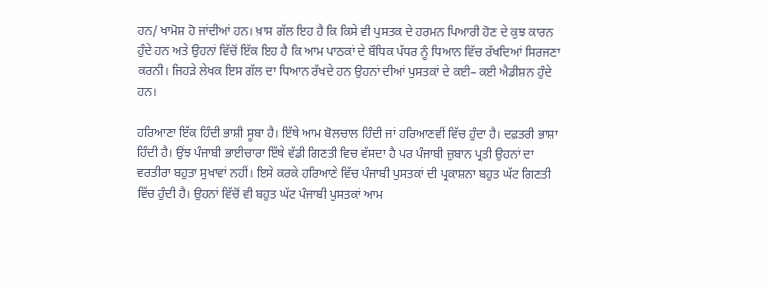ਹਨ/ ਖਾਮੋਸ਼ ਹੋ ਜਾਂਦੀਆਂ ਹਨ। ਖ਼ਾਸ ਗੱਲ ਇਹ ਹੈ ਕਿ ਕਿਸੇ ਵੀ ਪੁਸਤਕ ਦੇ ਹਰਮਨ ਪਿਆਰੀ ਹੋਣ ਦੇ ਕੁਝ ਕਾਰਨ ਹੁੰਦੇ ਹਨ ਅਤੇ ਉਹਨਾਂ ਵਿੱਚੋਂ ਇੱਕ ਇਹ ਹੈ ਕਿ ਆਮ ਪਾਠਕਾਂ ਦੇ ਬੌਧਿਕ ਪੱਧਰ ਨੂੰ ਧਿਆਨ ਵਿੱਚ ਰੱਖਦਿਆਂ ਸਿਰਜਣਾ ਕਰਨੀ। ਜਿਹੜੇ ਲੇਖਕ ਇਸ ਗੱਲ ਦਾ ਧਿਆਨ ਰੱਖਦੇ ਹਨ ਉਹਨਾਂ ਦੀਆਂ ਪੁਸਤਕਾਂ ਦੇ ਕਈ– ਕਈ ਐਡੀਸ਼ਨ ਹੁੰਦੇ ਹਨ।

ਹਰਿਆਣਾ ਇੱਕ ਹਿੰਦੀ ਭਾਸ਼ੀ ਸੂਬਾ ਹੈ। ਇੱਥੇ ਆਮ ਬੋਲਚਾਲ ਹਿੰਦੀ ਜਾਂ ਹਰਿਆਣਵੀਂ ਵਿੱਚ ਹੁੰਦਾ ਹੈ। ਦਫ਼ਤਰੀ ਭਾਸ਼ਾ ਹਿੰਦੀ ਹੈ। ਉਂਝ ਪੰਜਾਬੀ ਭਾਈਚਾਰਾ ਇੱਥੇ ਵੱਡੀ ਗਿਣਤੀ ਵਿਚ ਵੱਸਦਾ ਹੈ ਪਰ ਪੰਜਾਬੀ ਜ਼ੁਬਾਨ ਪ੍ਰਤੀ ਉਹਨਾਂ ਦਾ ਵਰਤੀਰਾ ਬਹੁਤਾ ਸੁਖਾਵਾਂ ਨਹੀਂ। ਇਸੇ ਕਰਕੇ ਹਰਿਆਣੇ ਵਿੱਚ ਪੰਜਾਬੀ ਪੁਸਤਕਾਂ ਦੀ ਪ੍ਰਕਾਸ਼ਨਾ ਬਹੁਤ ਘੱਟ ਗਿਣਤੀ ਵਿੱਚ ਹੁੰਦੀ ਹੈ। ਉਹਨਾਂ ਵਿੱਚੋਂ ਵੀ ਬਹੁਤ ਘੱਟ ਪੰਜਾਬੀ ਪੁਸਤਕਾਂ ਆਮ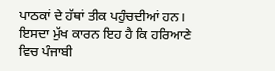ਪਾਠਕਾਂ ਦੇ ਹੱਥਾਂ ਤੀਕ ਪਹੁੰਚਦੀਆਂ ਹਨ। ਇਸਦਾ ਮੁੱਖ ਕਾਰਨ ਇਹ ਹੈ ਕਿ ਹਰਿਆਣੇ ਵਿਚ ਪੰਜਾਬੀ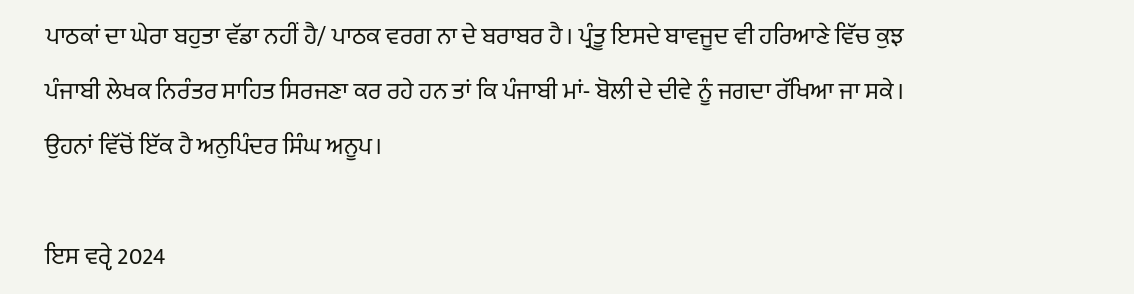ਪਾਠਕਾਂ ਦਾ ਘੇਰਾ ਬਹੁਤਾ ਵੱਡਾ ਨਹੀਂ ਹੈ/ ਪਾਠਕ ਵਰਗ ਨਾ ਦੇ ਬਰਾਬਰ ਹੈ। ਪ੍ਰੰਤੂ ਇਸਦੇ ਬਾਵਜੂਦ ਵੀ ਹਰਿਆਣੇ ਵਿੱਚ ਕੁਝ ਪੰਜਾਬੀ ਲੇਖਕ ਨਿਰੰਤਰ ਸਾਹਿਤ ਸਿਰਜਣਾ ਕਰ ਰਹੇ ਹਨ ਤਾਂ ਕਿ ਪੰਜਾਬੀ ਮਾਂ- ਬੋਲੀ ਦੇ ਦੀਵੇ ਨੂੰ ਜਗਦਾ ਰੱਖਿਆ ਜਾ ਸਕੇ। ਉਹਨਾਂ ਵਿੱਚੋਂ ਇੱਕ ਹੈ ਅਨੁਪਿੰਦਰ ਸਿੰਘ ਅਨੂਪ।

ਇਸ ਵਰੵੇ 2024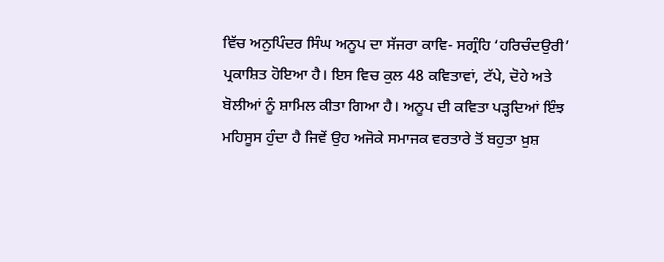ਵਿੱਚ ਅਨੁਪਿੰਦਰ ਸਿੰਘ ਅਨੂਪ ਦਾ ਸੱਜਰਾ ਕਾਵਿ- ਸਗ੍ਰੰਹਿ ‘ਹਰਿਚੰਦਉਰੀ’ ਪ੍ਰਕਾਸ਼ਿਤ ਹੋਇਆ ਹੈ। ਇਸ ਵਿਚ ਕੁਲ 48 ਕਵਿਤਾਵਾਂ, ਟੱਪੇ, ਦੋਹੇ ਅਤੇ ਬੋਲੀਆਂ ਨੂੰ ਸ਼ਾਮਿਲ ਕੀਤਾ ਗਿਆ ਹੈ। ਅਨੂਪ ਦੀ ਕਵਿਤਾ ਪੜ੍ਹਦਿਆਂ ਇੰਝ ਮਹਿਸੂਸ ਹੁੰਦਾ ਹੈ ਜਿਵੇਂ ਉਹ ਅਜੋਕੇ ਸਮਾਜਕ ਵਰਤਾਰੇ ਤੋਂ ਬਹੁਤਾ ਖ਼ੁਸ਼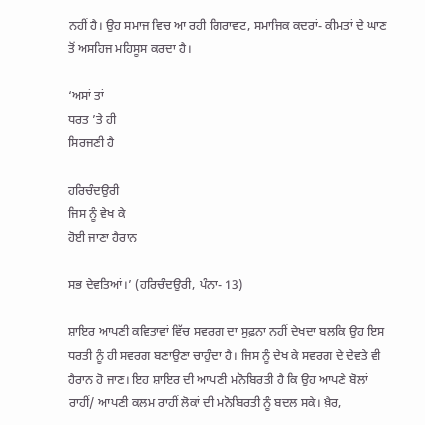ਨਹੀਂ ਹੈ। ਉਹ ਸਮਾਜ ਵਿਚ ਆ ਰਹੀ ਗਿਰਾਵਟ, ਸਮਾਜਿਕ ਕਦਰਾਂ- ਕੀਮਤਾਂ ਦੇ ਘਾਣ ਤੋਂ ਅਸਹਿਜ ਮਹਿਸੂਸ ਕਰਦਾ ਹੈ।

‘ਅਸਾਂ ਤਾਂ
ਧਰਤ ’ਤੇ ਹੀ
ਸਿਰਜਣੀ ਹੈ

ਹਰਿਚੰਦਉਰੀ
ਜਿਸ ਨੂੰ ਵੇਖ ਕੇ
ਹੋਈ ਜਾਣਾ ਹੈਰਾਨ

ਸਭ ਦੇਵਤਿਆਂ।’ (ਹਰਿਚੰਦਉਰੀ, ਪੰਨਾ- 13)

ਸ਼ਾਇਰ ਆਪਣੀ ਕਵਿਤਾਵਾਂ ਵਿੱਚ ਸਵਰਗ ਦਾ ਸੁਫ਼ਨਾ ਨਹੀਂ ਦੇਖਦਾ ਬਲਕਿ ਉਹ ਇਸ ਧਰਤੀ ਨੂੰ ਹੀ ਸਵਰਗ ਬਣਾਉਣਾ ਚਾਹੁੰਦਾ ਹੈ। ਜਿਸ ਨੂੰ ਦੇਖ ਕੇ ਸਵਰਗ ਦੇ ਦੇਵਤੇ ਵੀ ਹੈਰਾਨ ਹੋ ਜਾਣ। ਇਹ ਸ਼ਾਇਰ ਦੀ ਆਪਣੀ ਮਨੋਬਿਰਤੀ ਹੈ ਕਿ ਉਹ ਆਪਣੇ ਬੋਲਾਂ ਰਾਹੀਂ/ ਆਪਣੀ ਕਲਮ ਰਾਹੀਂ ਲੋਕਾਂ ਦੀ ਮਨੋਬਿਰਤੀ ਨੂੰ ਬਦਲ ਸਕੇ। ਖ਼ੈਰ,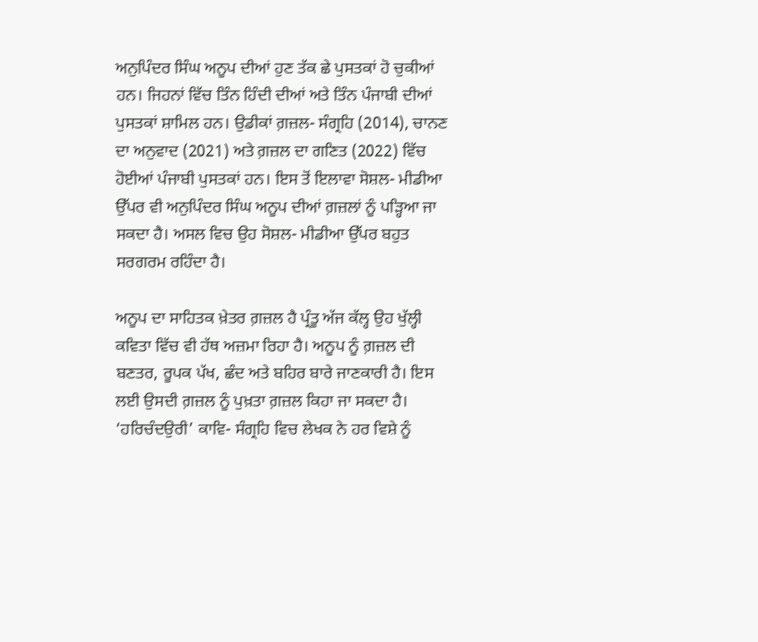ਅਨੁਪਿੰਦਰ ਸਿੰਘ ਅਨੂਪ ਦੀਆਂ ਹੁਣ ਤੱਕ ਛੇ ਪੁਸਤਕਾਂ ਹੋ ਚੁਕੀਆਂ ਹਨ। ਜਿਹਨਾਂ ਵਿੱਚ ਤਿੰਨ ਹਿੰਦੀ ਦੀਆਂ ਅਤੇ ਤਿੰਨ ਪੰਜਾਬੀ ਦੀਆਂ ਪੁਸਤਕਾਂ ਸ਼ਾਮਿਲ ਹਨ। ਉਡੀਕਾਂ ਗ਼ਜ਼ਲ- ਸੰਗ੍ਰਹਿ (2014), ਚਾਨਣ ਦਾ ਅਨੁਵਾਦ (2021) ਅਤੇ ਗ਼ਜ਼ਲ ਦਾ ਗਣਿਤ (2022) ਵਿੱਚ ਹੋਈਆਂ ਪੰਜਾਬੀ ਪੁਸਤਕਾਂ ਹਨ। ਇਸ ਤੋਂ ਇਲਾਵਾ ਸੋਸ਼ਲ- ਮੀਡੀਆ ਉੱਪਰ ਵੀ ਅਨੁਪਿੰਦਰ ਸਿੰਘ ਅਨੂਪ ਦੀਆਂ ਗ਼ਜ਼ਲਾਂ ਨੂੰ ਪੜ੍ਹਿਆ ਜਾ ਸਕਦਾ ਹੈ। ਅਸਲ ਵਿਚ ਉਹ ਸੋਸ਼ਲ- ਮੀਡੀਆ ਉੱਪਰ ਬਹੁਤ ਸਰਗਰਮ ਰਹਿੰਦਾ ਹੈ।

ਅਨੂਪ ਦਾ ਸਾਹਿਤਕ ਖ਼ੇਤਰ ਗ਼ਜ਼ਲ ਹੈ ਪ੍ਰੰਤੂ ਅੱਜ ਕੱਲ੍ਹ ਉਹ ਖੁੱਲ੍ਹੀ ਕਵਿਤਾ ਵਿੱਚ ਵੀ ਹੱਥ ਅਜ਼ਮਾ ਰਿਹਾ ਹੈ। ਅਨੂਪ ਨੂੰ ਗ਼ਜ਼ਲ ਦੀ ਬਣਤਰ, ਰੂਪਕ ਪੱਖ, ਛੰਦ ਅਤੇ ਬਹਿਰ ਬਾਰੇ ਜਾਣਕਾਰੀ ਹੈ। ਇਸ ਲਈ ਉਸਦੀ ਗ਼ਜ਼ਲ ਨੂੰ ਪੁਖ਼ਤਾ ਗ਼ਜ਼ਲ ਕਿਹਾ ਜਾ ਸਕਦਾ ਹੈ।
‘ਹਰਿਚੰਦਉਰੀ’ ਕਾਵਿ- ਸੰਗ੍ਰਹਿ ਵਿਚ ਲੇਖਕ ਨੇ ਹਰ ਵਿਸ਼ੇ ਨੂੰ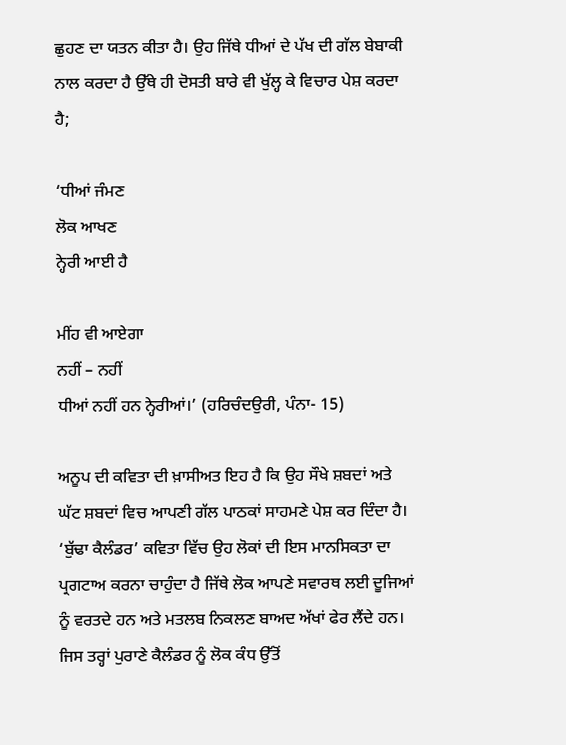ਛੁਹਣ ਦਾ ਯਤਨ ਕੀਤਾ ਹੈ। ਉਹ ਜਿੱਥੇ ਧੀਆਂ ਦੇ ਪੱਖ ਦੀ ਗੱਲ ਬੇਬਾਕੀ ਨਾਲ ਕਰਦਾ ਹੈ ਉੱਥੇ ਹੀ ਦੋਸਤੀ ਬਾਰੇ ਵੀ ਖੁੱਲ੍ਹ ਕੇ ਵਿਚਾਰ ਪੇਸ਼ ਕਰਦਾ ਹੈ;

‘ਧੀਆਂ ਜੰਮਣ
ਲੋਕ ਆਖਣ
ਨ੍ਹੇਰੀ ਆਈ ਹੈ

ਮੀਂਹ ਵੀ ਆਏਗਾ
ਨਹੀਂ – ਨਹੀਂ
ਧੀਆਂ ਨਹੀਂ ਹਨ ਨ੍ਹੇਰੀਆਂ।’ (ਹਰਿਚੰਦਉਰੀ, ਪੰਨਾ- 15)

ਅਨੂਪ ਦੀ ਕਵਿਤਾ ਦੀ ਖ਼ਾਸੀਅਤ ਇਹ ਹੈ ਕਿ ਉਹ ਸੌਖੇ ਸ਼ਬਦਾਂ ਅਤੇ ਘੱਟ ਸ਼ਬਦਾਂ ਵਿਚ ਆਪਣੀ ਗੱਲ ਪਾਠਕਾਂ ਸਾਹਮਣੇ ਪੇਸ਼ ਕਰ ਦਿੰਦਾ ਹੈ। ‘ਬੁੱਢਾ ਕੈਲੰਡਰ’ ਕਵਿਤਾ ਵਿੱਚ ਉਹ ਲੋਕਾਂ ਦੀ ਇਸ ਮਾਨਸਿਕਤਾ ਦਾ ਪ੍ਰਗਟਾਅ ਕਰਨਾ ਚਾਹੁੰਦਾ ਹੈ ਜਿੱਥੇ ਲੋਕ ਆਪਣੇ ਸਵਾਰਥ ਲਈ ਦੂਜਿਆਂ ਨੂੰ ਵਰਤਦੇ ਹਨ ਅਤੇ ਮਤਲਬ ਨਿਕਲਣ ਬਾਅਦ ਅੱਖਾਂ ਫੇਰ ਲੈਂਦੇ ਹਨ। ਜਿਸ ਤਰ੍ਹਾਂ ਪੁਰਾਣੇ ਕੈਲੰਡਰ ਨੂੰ ਲੋਕ ਕੰਧ ਉੱਤੋਂ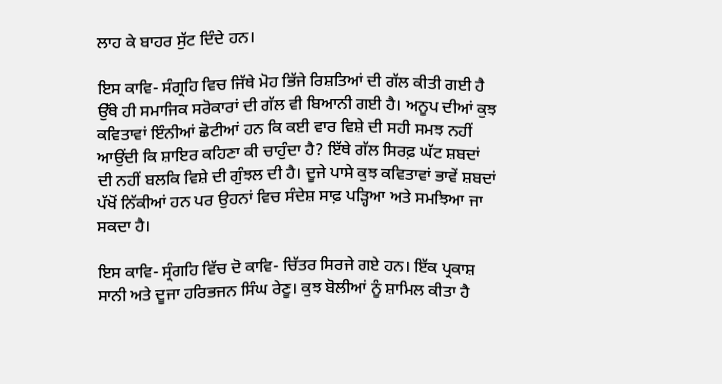ਲਾਹ ਕੇ ਬਾਹਰ ਸੁੱਟ ਦਿੰਦੇ ਹਨ।

ਇਸ ਕਾਵਿ- ਸੰਗ੍ਰਹਿ ਵਿਚ ਜਿੱਥੇ ਮੋਹ ਭਿੱਜੇ ਰਿਸ਼ਤਿਆਂ ਦੀ ਗੱਲ ਕੀਤੀ ਗਈ ਹੈ ਉੱਥੇ ਹੀ ਸਮਾਜਿਕ ਸਰੋਕਾਰਾਂ ਦੀ ਗੱਲ ਵੀ ਬਿਆਨੀ ਗਈ ਹੈ। ਅਨੂਪ ਦੀਆਂ ਕੁਝ ਕਵਿਤਾਵਾਂ ਇੰਨੀਆਂ ਛੋਟੀਆਂ ਹਨ ਕਿ ਕਈ ਵਾਰ ਵਿਸ਼ੇ ਦੀ ਸਹੀ ਸਮਝ ਨਹੀਂ ਆਉਂਦੀ ਕਿ ਸ਼ਾਇਰ ਕਹਿਣਾ ਕੀ ਚਾਹੁੰਦਾ ਹੈ? ਇੱਥੇ ਗੱਲ ਸਿਰਫ਼ ਘੱਟ ਸ਼ਬਦਾਂ ਦੀ ਨਹੀਂ ਬਲਕਿ ਵਿਸ਼ੇ ਦੀ ਗੁੰਝਲ ਦੀ ਹੈ। ਦੂਜੇ ਪਾਸੇ ਕੁਝ ਕਵਿਤਾਵਾਂ ਭਾਵੇਂ ਸ਼ਬਦਾਂ ਪੱਖੋਂ ਨਿੱਕੀਆਂ ਹਨ ਪਰ ਉਹਨਾਂ ਵਿਚ ਸੰਦੇਸ਼ ਸਾਫ਼ ਪੜ੍ਹਿਆ ਅਤੇ ਸਮਝਿਆ ਜਾ ਸਕਦਾ ਹੈ।

ਇਸ ਕਾਵਿ- ਸ੍ਰੰਗਹਿ ਵਿੱਚ ਦੋ ਕਾਵਿ- ਚਿੱਤਰ ਸਿਰਜੇ ਗਏ ਹਨ। ਇੱਕ ਪ੍ਰਕਾਸ਼ ਸਾਨੀ ਅਤੇ ਦੂਜਾ ਹਰਿਭਜਨ ਸਿੰਘ ਰੇਣੂ। ਕੁਝ ਬੋਲੀਆਂ ਨੂੰ ਸ਼ਾਮਿਲ ਕੀਤਾ ਹੈ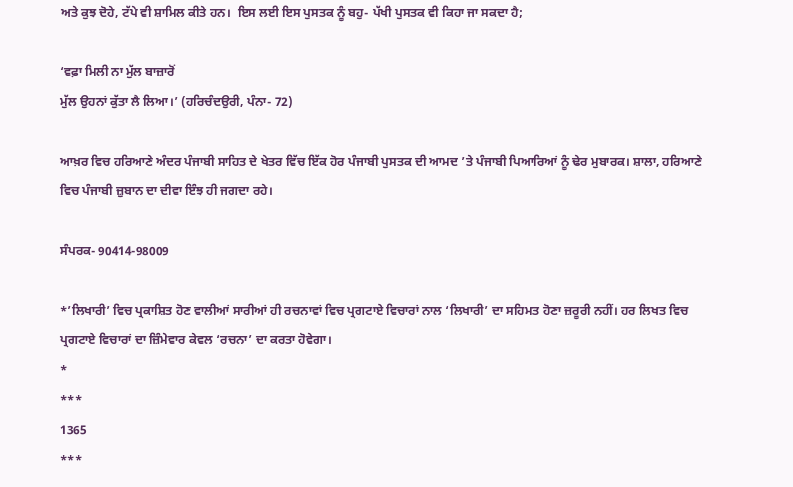ਅਤੇ ਕੁਝ ਦੋਹੇ, ਟੱਪੇ ਵੀ ਸ਼ਾਮਿਲ ਕੀਤੇ ਹਨ।  ਇਸ ਲਈ ਇਸ ਪੁਸਤਕ ਨੂੰ ਬਹੁ- ਪੱਖੀ ਪੁਸਤਕ ਵੀ ਕਿਹਾ ਜਾ ਸਕਦਾ ਹੈ;

‘ਵਫ਼ਾ ਮਿਲੀ ਨਾ ਮੁੱਲ ਬਾਜ਼ਾਰੋਂ
ਮੁੱਲ ਉਹਨਾਂ ਕੁੱਤਾ ਲੈ ਲਿਆ।’ (ਹਰਿਚੰਦਉਰੀ, ਪੰਨਾ- 72)

ਆਖ਼ਰ ਵਿਚ ਹਰਿਆਣੇ ਅੰਦਰ ਪੰਜਾਬੀ ਸਾਹਿਤ ਦੇ ਖੇਤਰ ਵਿੱਚ ਇੱਕ ਹੋਰ ਪੰਜਾਬੀ ਪੁਸਤਕ ਦੀ ਆਮਦ ’ਤੇ ਪੰਜਾਬੀ ਪਿਆਰਿਆਂ ਨੂੰ ਢੇਰ ਮੁਬਾਰਕ। ਸ਼ਾਲਾ, ਹਰਿਆਣੇ ਵਿਚ ਪੰਜਾਬੀ ਜ਼ੁਬਾਨ ਦਾ ਦੀਵਾ ਇੰਝ ਹੀ ਜਗਦਾ ਰਹੇ।

ਸੰਪਰਕ- 90414-98009

*’ਲਿਖਾਰੀ’ ਵਿਚ ਪ੍ਰਕਾਸ਼ਿਤ ਹੋਣ ਵਾਲੀਆਂ ਸਾਰੀਆਂ ਹੀ ਰਚਨਾਵਾਂ ਵਿਚ ਪ੍ਰਗਟਾਏ ਵਿਚਾਰਾਂ ਨਾਲ ‘ਲਿਖਾਰੀ’ ਦਾ ਸਹਿਮਤ ਹੋਣਾ ਜ਼ਰੂਰੀ ਨਹੀਂ। ਹਰ ਲਿਖਤ ਵਿਚ ਪ੍ਰਗਟਾਏ ਵਿਚਾਰਾਂ ਦਾ ਜ਼ਿੰਮੇਵਾਰ ਕੇਵਲ ‘ਰਚਨਾ’ ਦਾ ਕਰਤਾ ਹੋਵੇਗਾ।
*
***
1365
***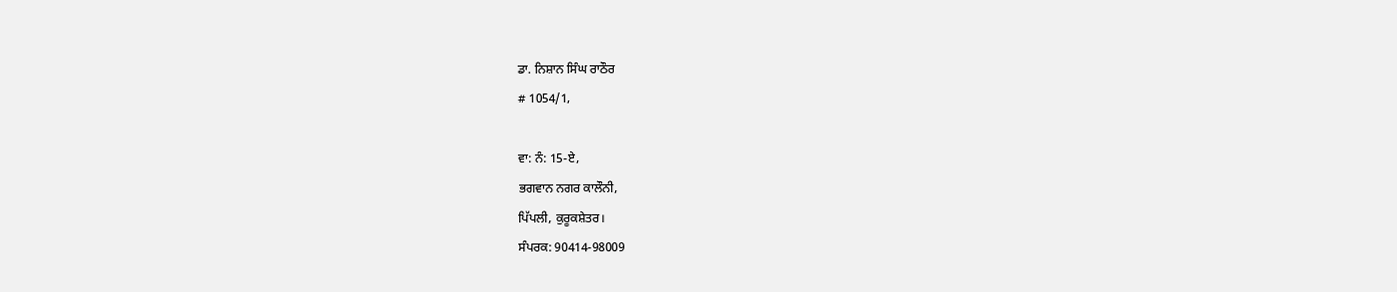ਡਾ. ਨਿਸ਼ਾਨ ਸਿੰਘ ਰਾਠੌਰ
# 1054/1,

ਵਾ: ਨੰ: 15-ਏ,
ਭਗਵਾਨ ਨਗਰ ਕਾਲੌਨੀ,
ਪਿੱਪਲੀ, ਕੁਰੂਕਸ਼ੇਤਰ।
ਸੰਪਰਕ: 90414-98009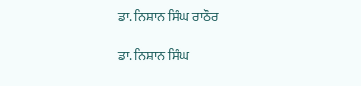ਡਾ. ਨਿਸ਼ਾਨ ਸਿੰਘ ਰਾਠੌਰ

ਡਾ. ਨਿਸ਼ਾਨ ਸਿੰਘ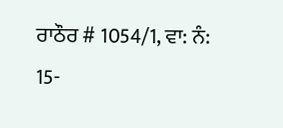ਰਾਠੌਰ # 1054/1, ਵਾ: ਨੰ: 15-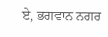ਏ, ਭਗਵਾਨ ਨਗਰ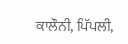ਕਾਲੌਨੀ, ਪਿੱਪਲੀ,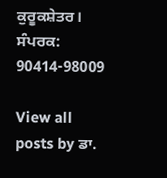ਕੁਰੂਕਸ਼ੇਤਰ। ਸੰਪਰਕ: 90414-98009

View all posts by ਡਾ.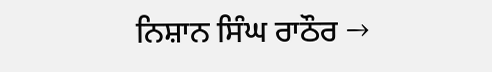ਨਿਸ਼ਾਨ ਸਿੰਘ ਰਾਠੌਰ →